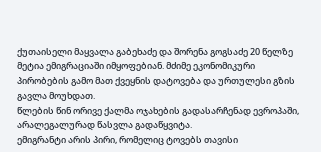ქუთაისელი მაყვალა გაბეხაძე და შორენა გოგსაძე 20 წელზე მეტია ემიგრაციაში იმყოფებიან. მძიმე ეკონომიკური პირობების გამო მათ ქვეყნის დატოვება და ურთულესი გზის გავლა მოუხდათ.
წლების წინ ორივე ქალმა ოჯახების გადასარჩენად ევროპაში, არალეგალურად წასვლა გადაწყვიტა.
ემიგრანტი არის პირი, რომელიც ტოვებს თავისი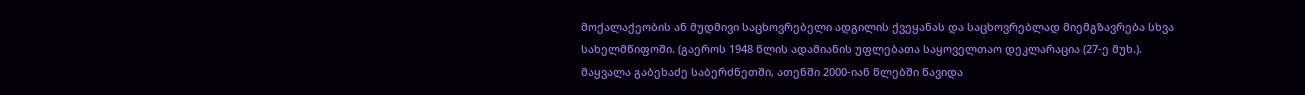მოქალაქეობის ან მუდმივი საცხოვრებელი ადგილის ქვეყანას და საცხოვრებლად მიემგზავრება სხვა სახელმწიფოში. (გაეროს 1948 წლის ადამიანის უფლებათა საყოველთაო დეკლარაცია (27-ე მუხ.).
მაყვალა გაბეხაძე საბერძნეთში, ათენში 2000-იან წლებში წავიდა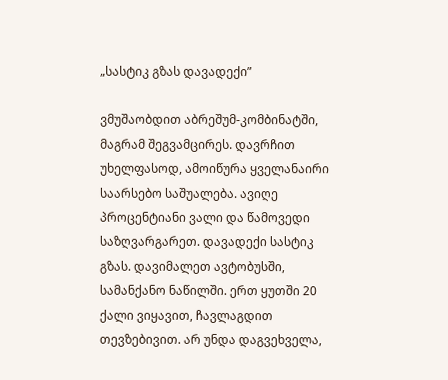„სასტიკ გზას დავადექი”

ვმუშაობდით აბრეშუმ-კომბინატში, მაგრამ შეგვამცირეს. დავრჩით უხელფასოდ, ამოიწურა ყველანაირი საარსებო საშუალება. ავიღე პროცენტიანი ვალი და წამოვედი საზღვარგარეთ. დავადექი სასტიკ გზას. დავიმალეთ ავტობუსში, სამანქანო ნაწილში. ერთ ყუთში 20 ქალი ვიყავით, ჩავლაგდით თევზებივით. არ უნდა დაგვეხველა,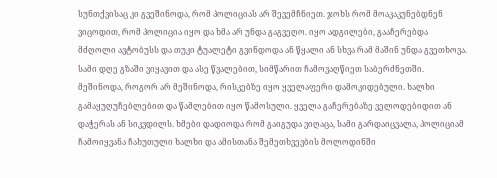სუნთქვისაც კი გვეშინოდა, რომ პოლიციას არ შევემჩნიეთ. ჯოხს რომ მოაკაკუნებდნენ ვიცოდით, რომ პოლიცია იყო და ხმა არ უნდა გაგვეღო. იყო ადგილები, გააჩერებდა მძღოლი ავტობუსს და თუკი ტუალეტი გვინდოდა ან წყალი ან სხვა რამ მაშინ უნდა გვეთხოვა. სამი დღე გზაში ვიყავით და ასე წვალებით, სიმწარით ჩამოვაღწიეთ საბერძნეთში. მეშინოდა, როგორ არ მეშინოდა, რისკებზე იყო ყველაფერი დამოკიდებული. ხალხი გამაყუღუჩებლებით და წამლებით იყო წამოსული. ყველა გაჩერებაზე ველოდებიდით ან დაჭერას ან სიკვდილს. ხმები დადიოდა რომ გაიგუდა ვიღაცა, სამი გარდაიცვალა, პოლიციამ ჩამოიყვანა ჩახუთული ხალხი და ამისთანა შემეთხვევბის მოლოდინში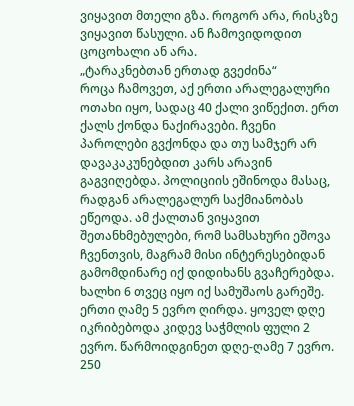ვიყავით მთელი გზა. როგორ არა, რისკზე ვიყავით წასული. ან ჩამოვიდოდით ცოცოხალი ან არა.
„ტარაკნებთან ერთად გვეძინა“
როცა ჩამოვეთ, აქ ერთი არალეგალური ოთახი იყო, სადაც 40 ქალი ვიწექით. ერთ ქალს ქონდა ნაქირავები. ჩვენი პაროლები გვქონდა და თუ სამჯერ არ დავაკაკუნებდით კარს არავინ გაგვიღებდა. პოლიციის ეშინოდა მასაც, რადგან არალეგალურ საქმიანობას ეწეოდა. ამ ქალთან ვიყავით შეთანხმებულები, რომ სამსახური ეშოვა ჩვენთვის, მაგრამ მისი ინტერესებიდან გამომდინარე იქ დიდიხანს გვაჩერებდა. ხალხი 6 თვეც იყო იქ სამუშაოს გარეშე. ერთი ღამე 5 ევრო ღირდა. ყოველ დღე იკრიბებოდა კიდევ საჭმლის ფული 2 ევრო. წარმოიდგინეთ დღე-ღამე 7 ევრო. 250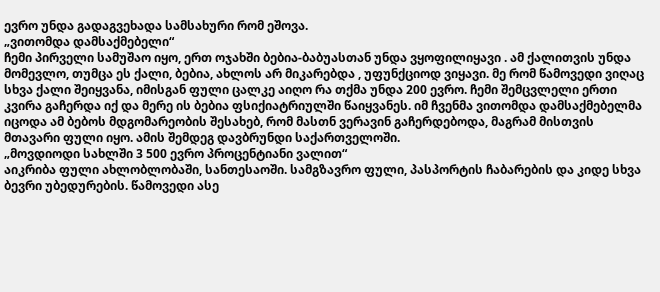ევრო უნდა გადაგვეხადა სამსახური რომ ეშოვა.
„ვითომდა დამსაქმებელი“
ჩემი პირველი სამუშაო იყო, ერთ ოჯახში ბებია-ბაბუასთან უნდა ვყოფილიყავი . ამ ქალითვის უნდა მომევლო, თუმცა ეს ქალი, ბებია, ახლოს არ მიკარებდა , უფუნქციოდ ვიყავი. მე რომ წამოვედი ვიღაც სხვა ქალი შეიყვანა, იმისგან ფული ცალკე აიღო რა თქმა უნდა 200 ევრო. ჩემი შემცვლელი ერთი კვირა გაჩერდა იქ და მერე ის ბებია ფსიქიატრიულში წაიყვანეს. იმ ჩვენმა ვითომდა დამსაქმებელმა იცოდა ამ ბებოს მდგომარეობის შესახებ, რომ მასთნ ვერავინ გაჩერდებოდა, მაგრამ მისთვის მთავარი ფული იყო. ამის შემდეგ დავბრუნდი საქართველოში.
„მოვდიოდი სახლში 3 500 ევრო პროცენტიანი ვალით“
აიკრიბა ფული ახლობლობაში, სანთესაოში. სამგზავრო ფული, პასპორტის ჩაბარების და კიდე სხვა ბევრი უბედურების. წამოვედი ასე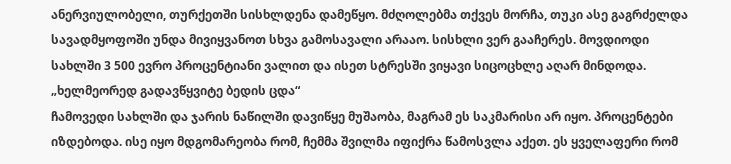ანერვიულობელი, თურქეთში სისხლდენა დამეწყო. მძღოლებმა თქვეს მორჩა, თუკი ასე გაგრძელდა სავადმყოფოში უნდა მივიყვანოთ სხვა გამოსავალი არააო. სისხლი ვერ გააჩერეს. მოვდიოდი სახლში 3 500 ევრო პროცენტიანი ვალით და ისეთ სტრესში ვიყავი სიცოცხლე აღარ მინდოდა.
„ხელმეორედ გადავწყვიტე ბედის ცდა“
ჩამოვედი სახლში და ჯარის ნაწილში დავიწყე მუშაობა, მაგრამ ეს საკმარისი არ იყო. პროცენტები იზდებოდა. ისე იყო მდგომარეობა რომ, ჩემმა შვილმა იფიქრა წამოსვლა აქეთ. ეს ყველაფერი რომ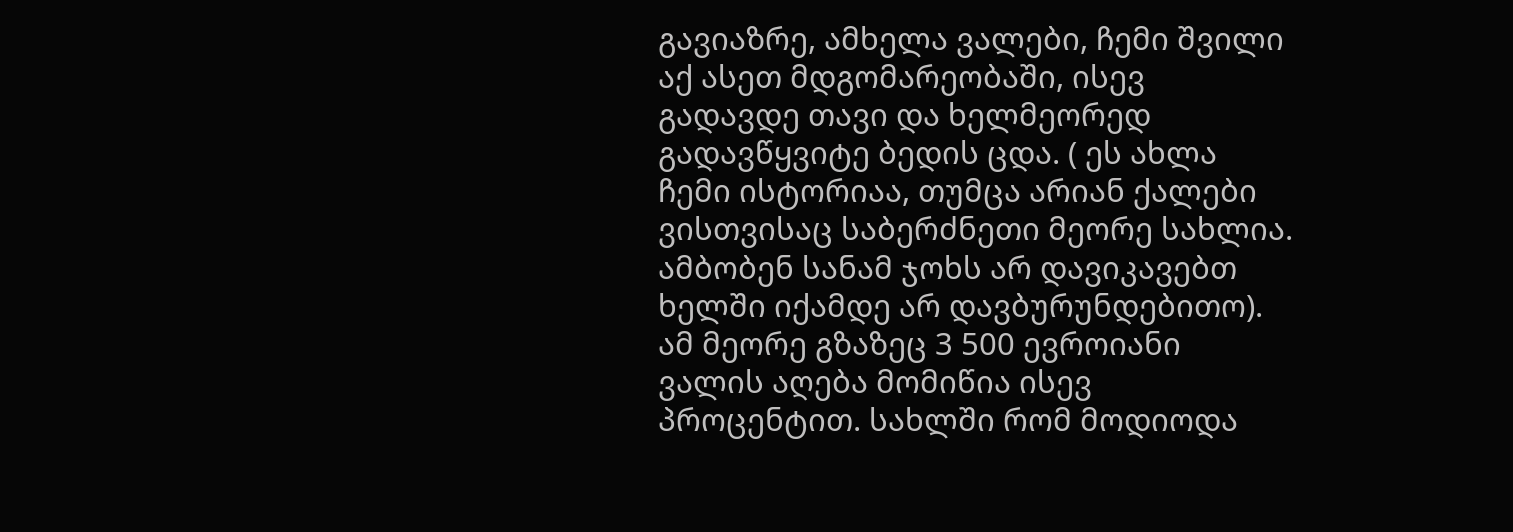გავიაზრე, ამხელა ვალები, ჩემი შვილი აქ ასეთ მდგომარეობაში, ისევ გადავდე თავი და ხელმეორედ გადავწყვიტე ბედის ცდა. ( ეს ახლა ჩემი ისტორიაა, თუმცა არიან ქალები ვისთვისაც საბერძნეთი მეორე სახლია. ამბობენ სანამ ჯოხს არ დავიკავებთ ხელში იქამდე არ დავბურუნდებითო). ამ მეორე გზაზეც 3 500 ევროიანი ვალის აღება მომიწია ისევ პროცენტით. სახლში რომ მოდიოდა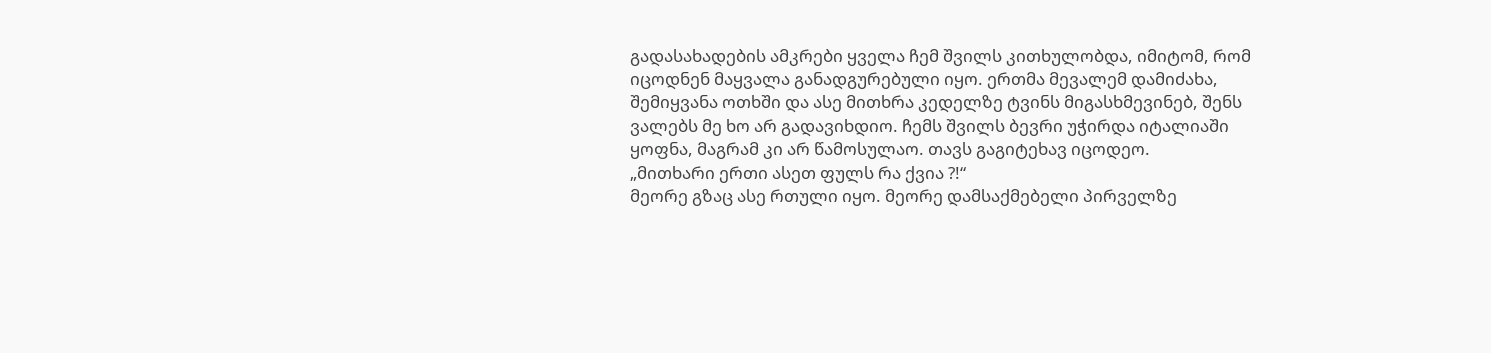გადასახადების ამკრები ყველა ჩემ შვილს კითხულობდა, იმიტომ, რომ იცოდნენ მაყვალა განადგურებული იყო. ერთმა მევალემ დამიძახა, შემიყვანა ოთხში და ასე მითხრა კედელზე ტვინს მიგასხმევინებ, შენს ვალებს მე ხო არ გადავიხდიო. ჩემს შვილს ბევრი უჭირდა იტალიაში ყოფნა, მაგრამ კი არ წამოსულაო. თავს გაგიტეხავ იცოდეო.
„მითხარი ერთი ასეთ ფულს რა ქვია ?!“
მეორე გზაც ასე რთული იყო. მეორე დამსაქმებელი პირველზე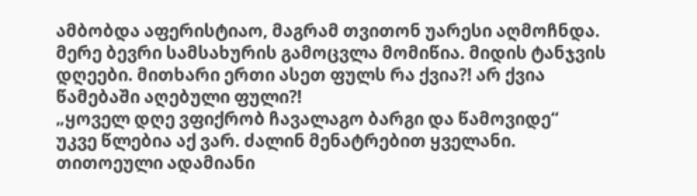ამბობდა აფერისტიაო, მაგრამ თვითონ უარესი აღმოჩნდა. მერე ბევრი სამსახურის გამოცვლა მომიწია. მიდის ტანჯვის დღეები. მითხარი ერთი ასეთ ფულს რა ქვია?! არ ქვია წამებაში აღებული ფული?!
„ყოველ დღე ვფიქრობ ჩავალაგო ბარგი და წამოვიდე“
უკვე წლებია აქ ვარ. ძალინ მენატრებით ყველანი. თითოეული ადამიანი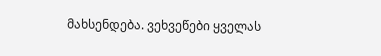მახსენდება. ვეხვეწები ყველას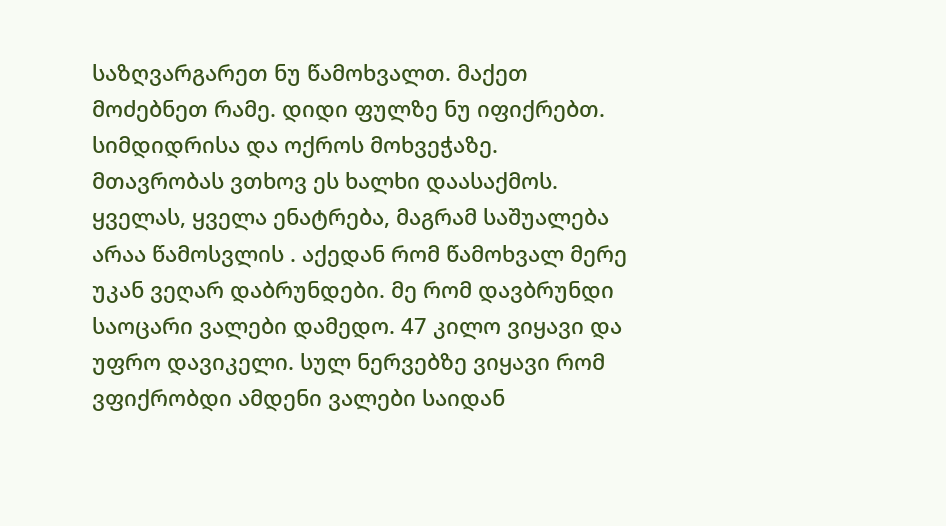საზღვარგარეთ ნუ წამოხვალთ. მაქეთ მოძებნეთ რამე. დიდი ფულზე ნუ იფიქრებთ. სიმდიდრისა და ოქროს მოხვეჭაზე. მთავრობას ვთხოვ ეს ხალხი დაასაქმოს. ყველას, ყველა ენატრება, მაგრამ საშუალება არაა წამოსვლის . აქედან რომ წამოხვალ მერე უკან ვეღარ დაბრუნდები. მე რომ დავბრუნდი საოცარი ვალები დამედო. 47 კილო ვიყავი და უფრო დავიკელი. სულ ნერვებზე ვიყავი რომ ვფიქრობდი ამდენი ვალები საიდან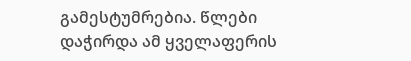გამესტუმრებია. წლები დაჭირდა ამ ყველაფერის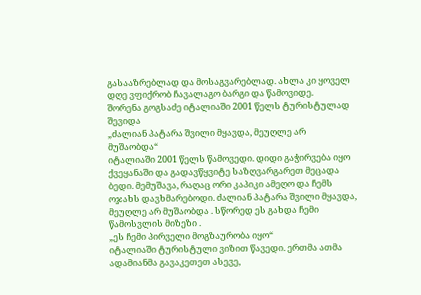გასააზრებლად და მოსაგვარებლად. ახლა კი ყოველ დღე ვფიქრობ ჩავალაგო ბარგი და წამოვიდე.
შორენა გოგსაძე იტალიაში 2001 წელს ტურისტულად შევიდა
„ძალიან პატარა შვილი მყავდა, მეუღლე არ მუშაობდა“
იტალიაში 2001 წელს წამოვედი. დიდი გაჭირვება იყო ქვეყანაში და გადავწყვიტე საზღვარგარეთ მეცადა ბედი. მემუშავა, რაღაც ორი კაპიკი ამეღო და ჩემს ოჯახს დავხმარებოდი. ძალიან პატარა შვილი მყავდა, მეუღლე არ მუშაობდა . სწორედ ეს გახდა ჩემი წამოსვლის მიზეზი .
„ეს ჩემი პირველი მოგზაურობა იყო“
იტალიაში ტურისტული ვიზით წავედი. ერთმა ათმა ადამიანმა გავაკეთეთ ასევე,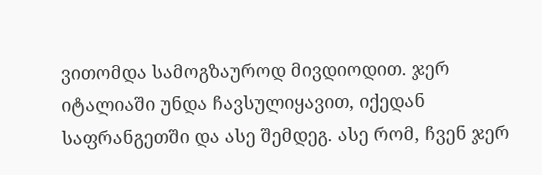ვითომდა სამოგზაუროდ მივდიოდით. ჯერ იტალიაში უნდა ჩავსულიყავით, იქედან საფრანგეთში და ასე შემდეგ. ასე რომ, ჩვენ ჯერ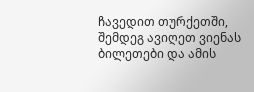ჩავედით თურქეთში, შემდეგ ავიღეთ ვიენას ბილეთები და ამის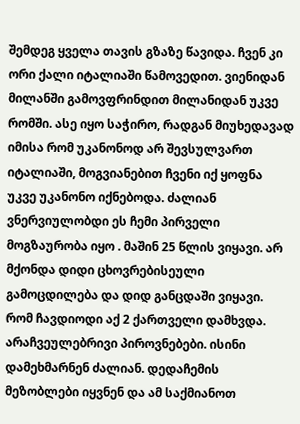შემდეგ ყველა თავის გზაზე წავიდა. ჩვენ კი ორი ქალი იტალიაში წამოვედით. ვიენიდან მილანში გამოვფრინდით მილანიდან უკვე რომში. ასე იყო საჭირო, რადგან მიუხედავად იმისა რომ უკანონოდ არ შევსულვართ იტალიაში, მოგვიანებით ჩვენი იქ ყოფნა უკვე უკანონო იქნებოდა. ძალიან ვნერვიულობდი ეს ჩემი პირველი მოგზაურობა იყო . მაშინ 25 წლის ვიყავი. არ მქონდა დიდი ცხოვრებისეული გამოცდილება და დიდ განცდაში ვიყავი. რომ ჩავდიოდი აქ 2 ქართველი დამხვდა. არაჩვეულებრივი პიროვნებები. ისინი დამეხმარნენ ძალიან. დედაჩემის მეზობლები იყვნენ და ამ საქმიანოთ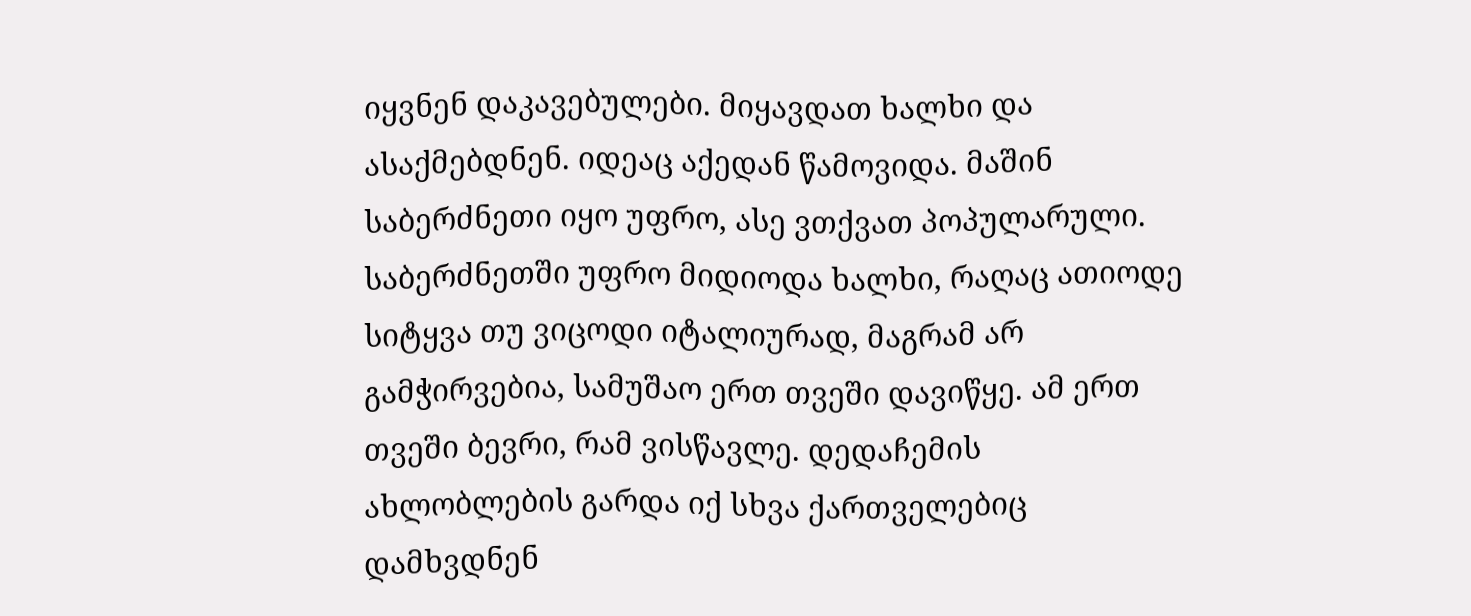იყვნენ დაკავებულები. მიყავდათ ხალხი და ასაქმებდნენ. იდეაც აქედან წამოვიდა. მაშინ საბერძნეთი იყო უფრო, ასე ვთქვათ პოპულარული. საბერძნეთში უფრო მიდიოდა ხალხი, რაღაც ათიოდე სიტყვა თუ ვიცოდი იტალიურად, მაგრამ არ გამჭირვებია, სამუშაო ერთ თვეში დავიწყე. ამ ერთ თვეში ბევრი, რამ ვისწავლე. დედაჩემის ახლობლების გარდა იქ სხვა ქართველებიც დამხვდნენ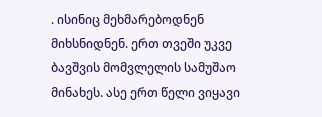. ისინიც მეხმარებოდნენ მიხსნიდნენ. ერთ თვეში უკვე ბავშვის მომვლელის სამუშაო მინახეს. ასე ერთ წელი ვიყავი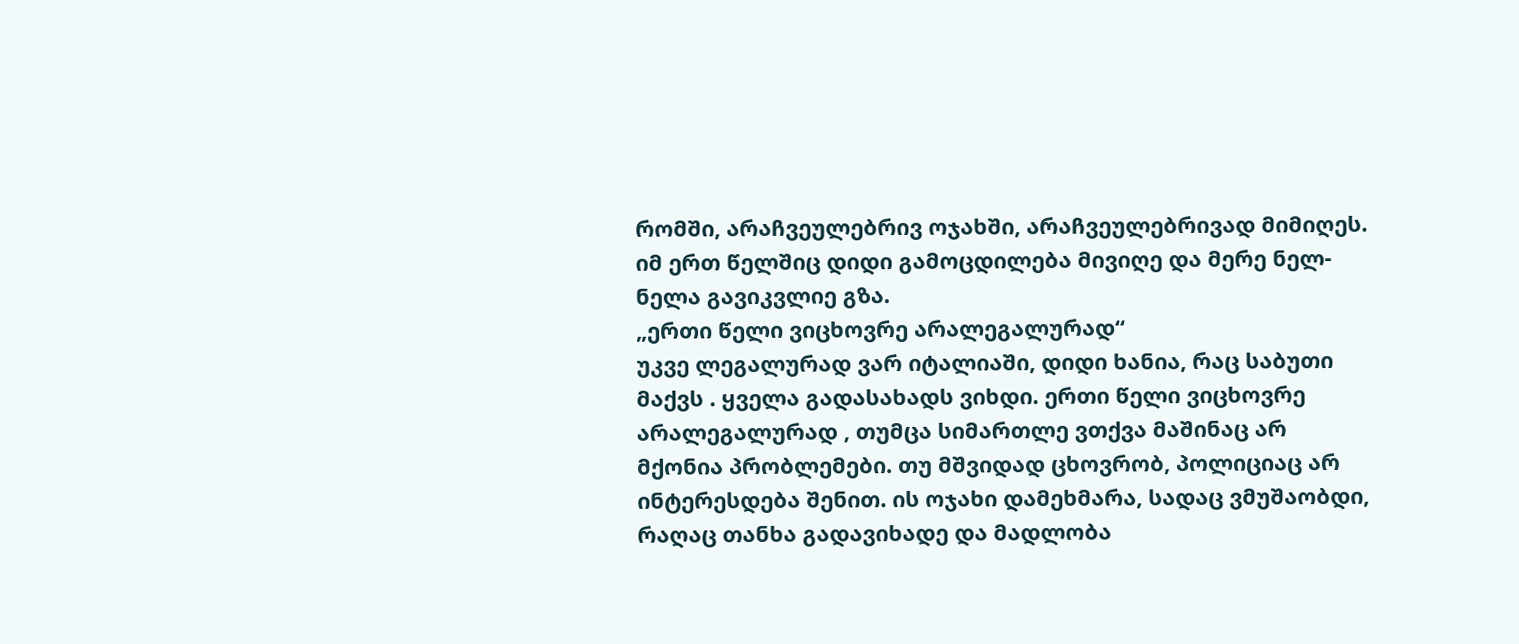რომში, არაჩვეულებრივ ოჯახში, არაჩვეულებრივად მიმიღეს. იმ ერთ წელშიც დიდი გამოცდილება მივიღე და მერე ნელ-ნელა გავიკვლიე გზა.
„ერთი წელი ვიცხოვრე არალეგალურად“
უკვე ლეგალურად ვარ იტალიაში, დიდი ხანია, რაც საბუთი მაქვს . ყველა გადასახადს ვიხდი. ერთი წელი ვიცხოვრე არალეგალურად , თუმცა სიმართლე ვთქვა მაშინაც არ მქონია პრობლემები. თუ მშვიდად ცხოვრობ, პოლიციაც არ ინტერესდება შენით. ის ოჯახი დამეხმარა, სადაც ვმუშაობდი, რაღაც თანხა გადავიხადე და მადლობა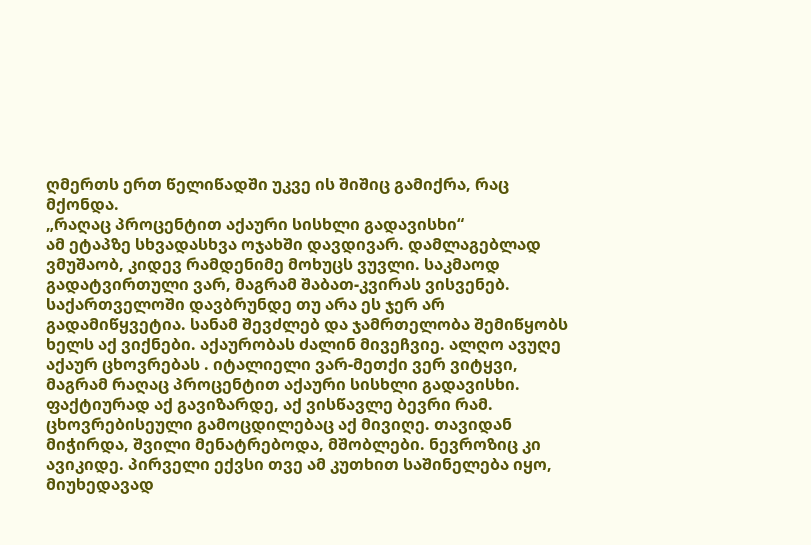ღმერთს ერთ წელიწადში უკვე ის შიშიც გამიქრა, რაც მქონდა.
„რაღაც პროცენტით აქაური სისხლი გადავისხი“
ამ ეტაპზე სხვადასხვა ოჯახში დავდივარ. დამლაგებლად ვმუშაობ, კიდევ რამდენიმე მოხუცს ვუვლი. საკმაოდ გადატვირთული ვარ, მაგრამ შაბათ-კვირას ვისვენებ. საქართველოში დავბრუნდე თუ არა ეს ჯერ არ გადამიწყვეტია. სანამ შევძლებ და ჯამრთელობა შემიწყობს ხელს აქ ვიქნები. აქაურობას ძალინ მივეჩვიე. ალღო ავუღე აქაურ ცხოვრებას . იტალიელი ვარ-მეთქი ვერ ვიტყვი, მაგრამ რაღაც პროცენტით აქაური სისხლი გადავისხი. ფაქტიურად აქ გავიზარდე, აქ ვისწავლე ბევრი რამ. ცხოვრებისეული გამოცდილებაც აქ მივიღე. თავიდან მიჭირდა, შვილი მენატრებოდა, მშობლები. ნევროზიც კი ავიკიდე. პირველი ექვსი თვე ამ კუთხით საშინელება იყო, მიუხედავად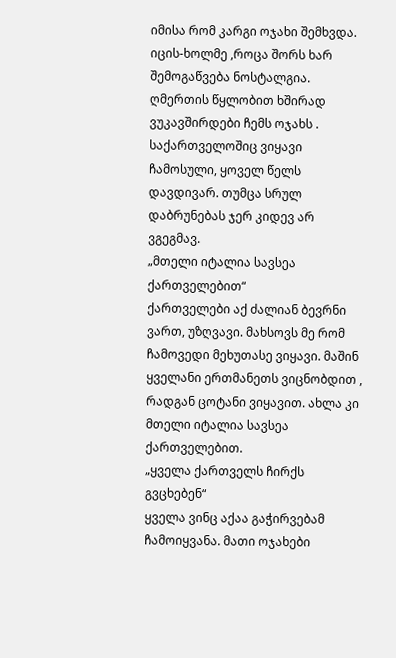იმისა რომ კარგი ოჯახი შემხვდა. იცის-ხოლმე ,როცა შორს ხარ შემოგაწვება ნოსტალგია. ღმერთის წყლობით ხშირად ვუკავშირდები ჩემს ოჯახს . საქართველოშიც ვიყავი ჩამოსული, ყოველ წელს დავდივარ. თუმცა სრულ დაბრუნებას ჯერ კიდევ არ ვგეგმავ.
„მთელი იტალია სავსეა ქართველებით“
ქართველები აქ ძალიან ბევრნი ვართ, უზღვავი. მახსოვს მე რომ ჩამოვედი მეხუთასე ვიყავი. მაშინ ყველანი ერთმანეთს ვიცნობდით , რადგან ცოტანი ვიყავით. ახლა კი მთელი იტალია სავსეა ქართველებით.
„ყველა ქართველს ჩირქს გვცხებენ“
ყველა ვინც აქაა გაჭირვებამ ჩამოიყვანა. მათი ოჯახები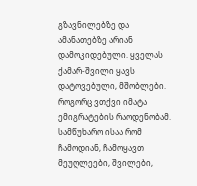გზავნილებზე და ამანათებზე არიან დამოკიდებული. ყველას ქამარ-შვილი ყავს დატოვებული, მშობლები. როგორც ვთქვი იმატა ემიგრატების რაოდენობამ. სამწუხარო ისაა რომ ჩამოდიან, ჩამოყავთ მეუღლეები, შვილები,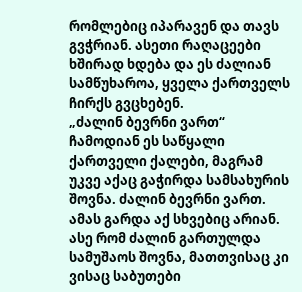რომლებიც იპარავენ და თავს გვჭრიან. ასეთი რაღაცეები ხშირად ხდება და ეს ძალიან სამწუხაროა, ყველა ქართველს ჩირქს გვცხებენ.
„ძალინ ბევრნი ვართ“
ჩამოდიან ეს საწყალი ქართველი ქალები, მაგრამ უკვე აქაც გაჭირდა სამსახურის შოვნა. ძალინ ბევრნი ვართ. ამას გარდა აქ სხვებიც არიან. ასე რომ ძალინ გართულდა სამუშაოს შოვნა, მათთვისაც კი ვისაც საბუთები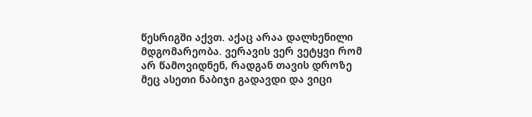წესრიგში აქვთ. აქაც არაა დალხენილი მდგომარეობა. ვერავის ვერ ვეტყვი რომ არ წამოვიდნენ, რადგან თავის დროზე მეც ასეთი ნაბიჯი გადავდი და ვიცი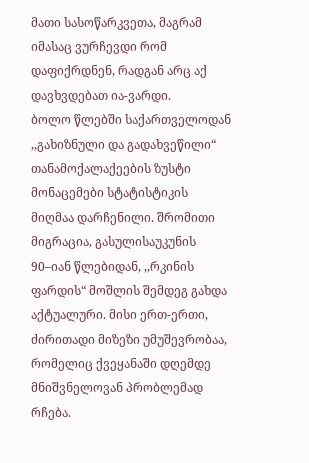მათი სასოწარკვეთა, მაგრამ იმასაც ვურჩევდი რომ დაფიქრდნენ, რადგან არც აქ დავხვდებათ ია-ვარდი.
ბოლო წლებში საქართველოდან ,,გახიზნული და გადახვეწილი“ თანამოქალაქეების ზუსტი მონაცემები სტატისტიკის მიღმაა დარჩენილი. შრომითი მიგრაცია, გასულისაუკუნის 90–იან წლებიდან, ,,რკინის ფარდის“ მოშლის შემდეგ გახდა აქტუალური. მისი ერთ-ერთი, ძირითადი მიზეზი უმუშევრობაა, რომელიც ქვეყანაში დღემდე მნიშვნელოვან პრობლემად რჩება.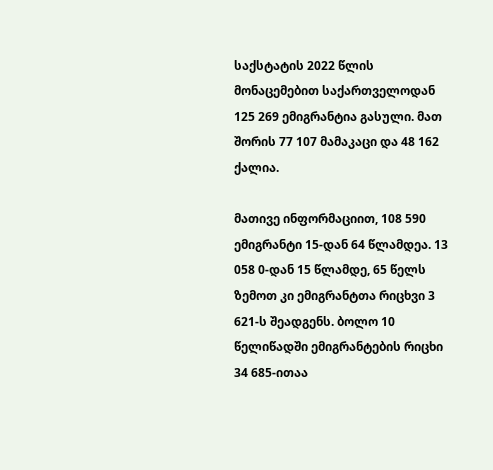საქსტატის 2022 წლის მონაცემებით საქართველოდან 125 269 ემიგრანტია გასული. მათ შორის 77 107 მამაკაცი და 48 162 ქალია.

მათივე ინფორმაციით, 108 590 ემიგრანტი 15-დან 64 წლამდეა. 13 058 0-დან 15 წლამდე, 65 წელს ზემოთ კი ემიგრანტთა რიცხვი 3 621-ს შეადგენს. ბოლო 10 წელიწადში ემიგრანტების რიცხი 34 685-ითაა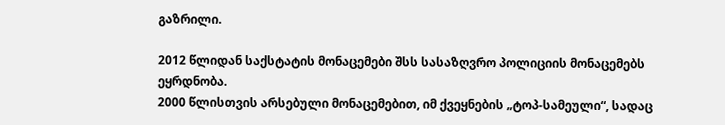გაზრილი.

2012 წლიდან საქსტატის მონაცემები შსს სასაზღვრო პოლიციის მონაცემებს ეყრდნობა.
2000 წლისთვის არსებული მონაცემებით, იმ ქვეყნების „ტოპ-სამეული“, სადაც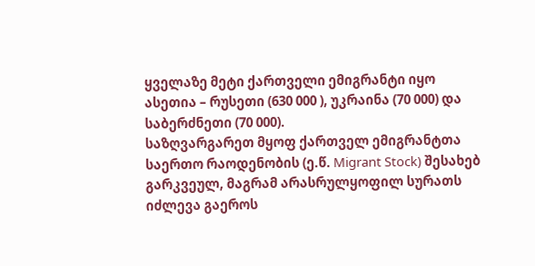ყველაზე მეტი ქართველი ემიგრანტი იყო ასეთია – რუსეთი (630 000 ), უკრაინა (70 000) და საბერძნეთი (70 000).
საზღვარგარეთ მყოფ ქართველ ემიგრანტთა საერთო რაოდენობის (ე.წ. Migrant Stock) შესახებ გარკვეულ, მაგრამ არასრულყოფილ სურათს იძლევა გაეროს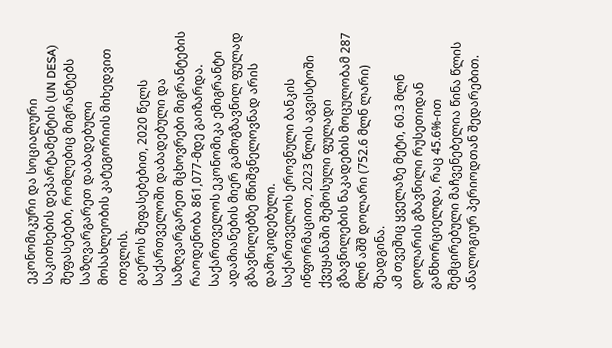ეკონომიკური და სოციალური საკითხების დეპარტამენტის (UN DESA) შეფასებები, რომლებიც მიგრანტებს საზღვარგარეთ დაბადებული მოსახლეობის კატეგორიის მიხედვით ითვლის.
გაეროს შეფასებებით, 2020 წელს საქართველოში დაბადებული და საზღვარგარეთ მცხოვრები მიგრანტების რაოდენობა 861,077-მდე გაიზარდა.
საქართველოს ეკონომიკა ემიგრანტი ადამიანების მიერ გამოგზავნილ ფულად გზავნილებზე მნიშვნელოვნად არის დამოკიდებული.
საქართველოს ეროვნული ბანკის ინფორმაციით, 2023 წლის აგვისტოში ქვეყანაში შემოსული ფულადი გზავნილების ნაკადების მოცულობამ 287 მლნ აშშ დოლარი (752.6 მლნ ლარი) შეადგინა.
ამ თვეშიც ყველაზე მეტი, 60.3 მლნ დოლარის გზავნილი რუსეთიდან განხორციელდა, რაც 45.6%-ით შემცირებული მაჩვენებელია წინა წლის ანალოგიურ პერიოდთან შედარებით.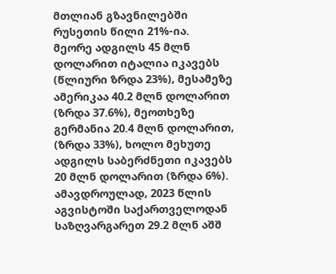მთლიან გზავნილებში რუსეთის წილი 21%-ია.
მეორე ადგილს 45 მლნ დოლარით იტალია იკავებს (წლიური ზრდა 23%), მესამეზე ამერიკაა 40.2 მლნ დოლარით (ზრდა 37.6%), მეოთხეზე გერმანია 20.4 მლნ დოლარით, (ზრდა 33%), ხოლო მეხუთე ადგილს საბერძნეთი იკავებს 20 მლნ დოლარით (ზრდა 6%).
ამავდროულად, 2023 წლის აგვისტოში საქართველოდან საზღვარგარეთ 29.2 მლნ აშშ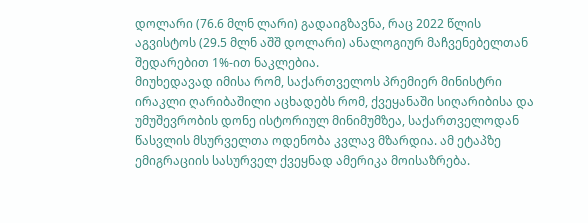დოლარი (76.6 მლნ ლარი) გადაიგზავნა, რაც 2022 წლის აგვისტოს (29.5 მლნ აშშ დოლარი) ანალოგიურ მაჩვენებელთან შედარებით 1%-ით ნაკლებია.
მიუხედავად იმისა რომ, საქართველოს პრემიერ მინისტრი ირაკლი ღარიბაშილი აცხადებს რომ, ქვეყანაში სიღარიბისა და უმუშევრობის დონე ისტორიულ მინიმუმზეა, საქართველოდან წასვლის მსურველთა ოდენობა კვლავ მზარდია. ამ ეტაპზე ემიგრაციის სასურველ ქვეყნად ამერიკა მოისაზრება.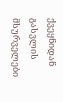ქვეყნიდან გასვლის მსურველები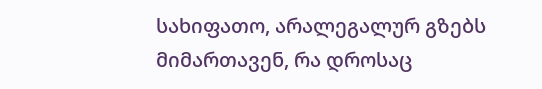სახიფათო, არალეგალურ გზებს მიმართავენ, რა დროსაც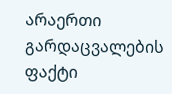არაერთი გარდაცვალების ფაქტი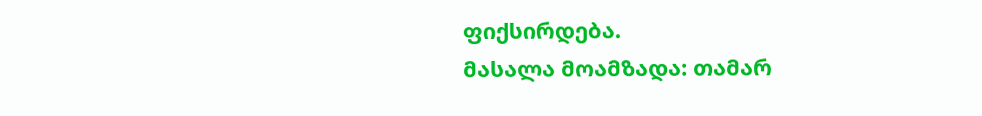ფიქსირდება.
მასალა მოამზადა: თამარ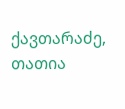ქავთარაძე, თათია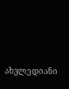ახვლედიანი